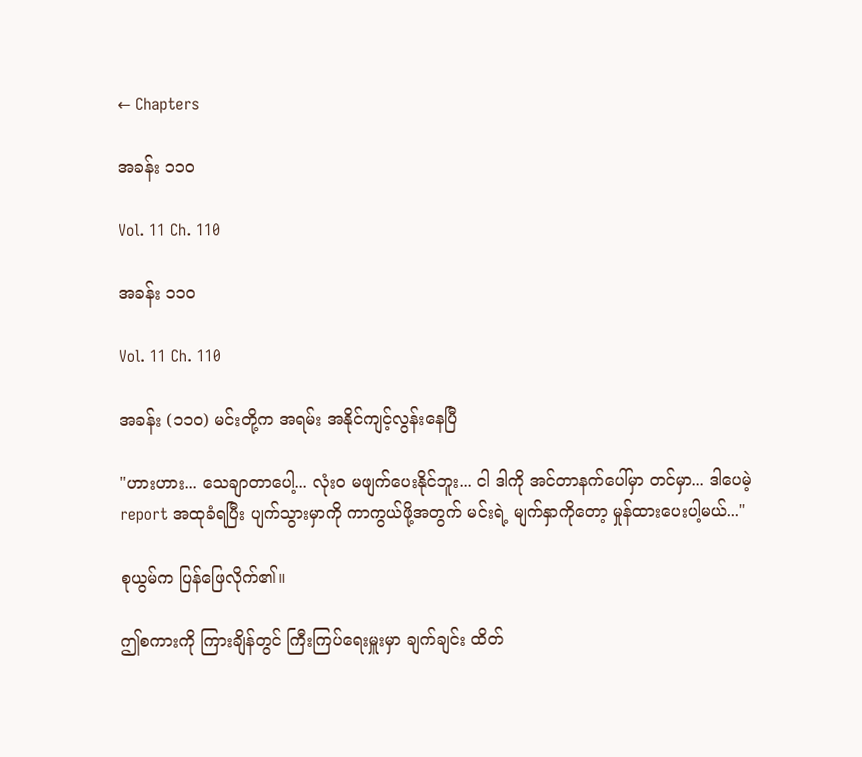← Chapters

အခန်း ၁၁၀

Vol. 11 Ch. 110

အခန်း ၁၁၀

Vol. 11 Ch. 110

အခန်း (၁၁၀) မင်းတို့က အရမ်း အနိုင်ကျင့်လွန်းနေပြီ

"ဟားဟား... သေချာတာပေါ့... လုံးဝ မဖျက်ပေးနိုင်ဘူး... ငါ ဒါကို အင်တာနက်ပေါ်မှာ တင်မှာ... ဒါပေမဲ့ report အထုခံရပြီး ပျက်သွားမှာကို ကာကွယ်ဖို့အတွက် မင်းရဲ့ မျက်နှာကိုတော့ မှုန်ထားပေးပါ့မယ်..."

စုယွမ်က ပြန်ဖြေလိုက်၏။

ဤစကားကို ကြားချိန်တွင် ကြီးကြပ်ရေးမှူးမှာ ချက်ချင်း ထိတ်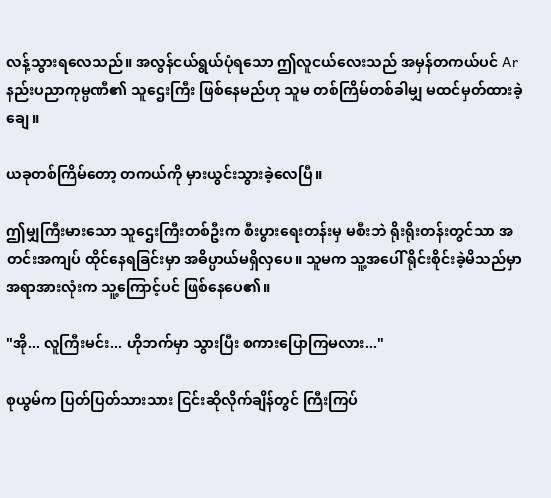လန့်သွားရလေသည်။ အလွန်ငယ်ရွယ်ပုံရသော ဤလူငယ်လေးသည် အမှန်တကယ်ပင် Ar နည်းပညာကုမ္ပဏီ၏ သူဌေးကြီး ဖြစ်နေမည်ဟု သူမ တစ်ကြိမ်တစ်ခါမျှ မထင်မှတ်ထားခဲ့ချေ။

ယခုတစ်ကြိမ်တော့ တကယ်ကို မှားယွင်းသွားခဲ့လေပြီ။

ဤမျှကြီးမားသော သူဌေးကြီးတစ်ဦးက စီးပွားရေးတန်းမှ မစီးဘဲ ရိုးရိုးတန်းတွင်သာ အတင်းအကျပ် ထိုင်နေရခြင်းမှာ အဓိပ္ပာယ်မရှိလှပေ။ သူမက သူ့အပေါ် ရိုင်းစိုင်းခဲ့မိသည်မှာ အရာအားလုံးက သူ့ကြောင့်ပင် ဖြစ်နေပေ၏။

"အို... လူကြီးမင်း... ဟိုဘက်မှာ သွားပြီး စကားပြောကြမလား..."

စုယွမ်က ပြတ်ပြတ်သားသား ငြင်းဆိုလိုက်ချိန်တွင် ကြီးကြပ်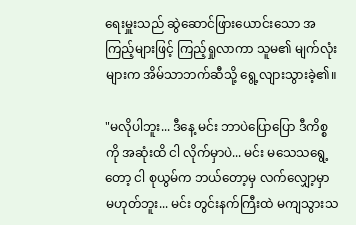ရေးမှူးသည် ဆွဲဆောင်ဖြားယောင်းသော အကြည့်များဖြင့် ကြည့်ရှုလာကာ သူမ၏ မျက်လုံးများက အိမ်သာဘက်ဆီသို့ ရွေ့လျားသွားခဲ့၏။

"မလိုပါဘူး... ဒီနေ့ မင်း ဘာပဲပြောပြော ဒီကိစ္စကို အဆုံးထိ ငါ လိုက်မှာပဲ... မင်း မသေသရွေ့တော့ ငါ စုယွမ်က ဘယ်တော့မှ လက်လျှော့မှာ မဟုတ်ဘူး... မင်း တွင်းနက်ကြီးထဲ မကျသွားသ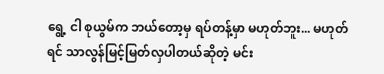ရွေ့ ငါ စုယွမ်က ဘယ်တော့မှ ရပ်တန့်မှာ မဟုတ်ဘူး... မဟုတ်ရင် သာလွန်မြင့်မြတ်လှပါတယ်ဆိုတဲ့ မင်း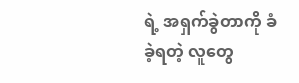ရဲ့ အရှက်ခွဲတာကို ခံခဲ့ရတဲ့ လူတွေ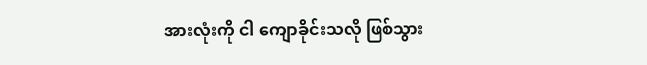အားလုံးကို ငါ ကျောခိုင်းသလို ဖြစ်သွား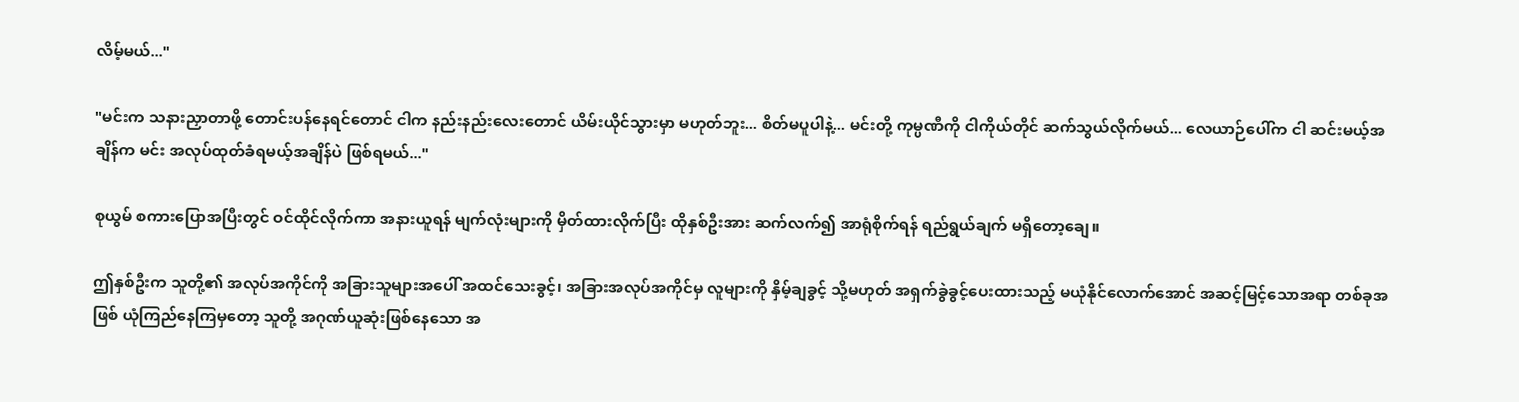လိမ့်မယ်..."

"မင်းက သနားညှာတာဖို့ တောင်းပန်နေရင်တောင် ငါက နည်းနည်းလေးတောင် ယိမ်းယိုင်သွားမှာ မဟုတ်ဘူး... စိတ်မပူပါနဲ့... မင်းတို့ ကုမ္ပဏီကို ငါကိုယ်တိုင် ဆက်သွယ်လိုက်မယ်... လေယာဉ်ပေါ်က ငါ ဆင်းမယ့်အချိန်က မင်း အလုပ်ထုတ်ခံရမယ့်အချိန်ပဲ ဖြစ်ရမယ်..."

စုယွမ် စကားပြောအပြီးတွင် ဝင်ထိုင်လိုက်ကာ အနားယူရန် မျက်လုံးများကို မှိတ်ထားလိုက်ပြီး ထိုနှစ်ဦးအား ဆက်လက်၍ အာရုံစိုက်ရန် ရည်ရွယ်ချက် မရှိတော့ချေ။

ဤနှစ်ဦးက သူတို့၏ အလုပ်အကိုင်ကို အခြားသူများအပေါ် အထင်သေးခွင့်၊ အခြားအလုပ်အကိုင်မှ လူများကို နှိမ့်ချခွင့် သို့မဟုတ် အရှက်ခွဲခွင့်ပေးထားသည့် မယုံနိုင်လောက်အောင် အဆင့်မြင့်သောအရာ တစ်ခုအဖြစ် ယုံကြည်နေကြမှတော့ သူတို့ အဂုဏ်ယူဆုံးဖြစ်နေသော အ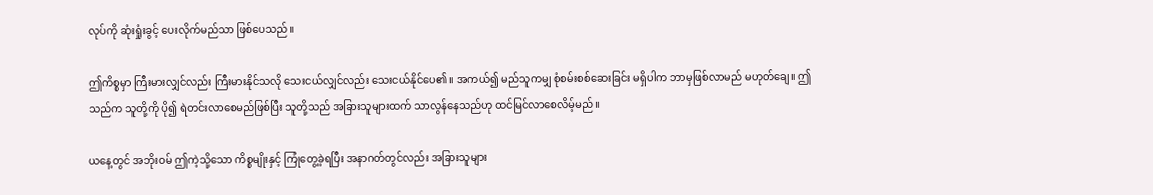လုပ်ကို ဆုံးရှုံးခွင့် ပေးလိုက်မည်သာ ဖြစ်ပေသည်။

ဤကိစ္စမှာ ကြီးမားလျှင်လည်း ကြီးမားနိုင်သလို သေးငယ်လျှင်လည်း သေးငယ်နိုင်ပေ၏။ အကယ်၍ မည်သူကမျှ စုံစမ်းစစ်ဆေးခြင်း မရှိပါက ဘာမှဖြစ်လာမည် မဟုတ်ချေ။ ဤသည်က သူတို့ကို ပို၍ ရဲတင်းလာစေမည်ဖြစ်ပြီး သူတို့သည် အခြားသူများထက် သာလွန်နေသည်ဟု ထင်မြင်လာစေလိမ့်မည်။

ယနေ့တွင် အဘိုးဝမ် ဤကဲ့သို့သော ကိစ္စမျိုးနှင့် ကြုံတွေ့ခဲ့ရပြီး အနာဂတ်တွင်လည်း အခြားသူများ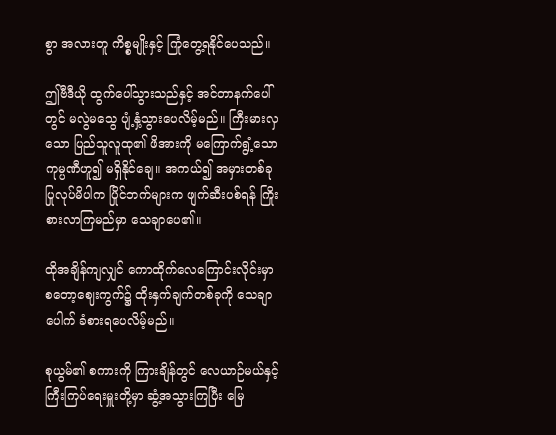စွာ အလားတူ ကိစ္စမျိုးနှင့် ကြုံတွေ့ရနိုင်ပေသည်။

ဤဗီဒီယို ထွက်ပေါ်သွားသည်နှင့် အင်တာနက်ပေါ်တွင် မလွဲမသွေ ပျံ့နှံ့သွားပေလိမ့်မည်။ ကြီးမားလှသော ပြည်သူလူထု၏ ဖိအားကို မကြောက်ရွံ့သော ကုမ္ပဏီဟူ၍ မရှိနိုင်ချေ။ အကယ်၍ အမှားတစ်ခု ပြုလုပ်မိပါက ပြိုင်ဘက်များက ဖျက်ဆီးပစ်ရန် ကြိုးစားလာကြမည်မှာ သေချာပေ၏။

ထိုအချိန်ကျလျှင် ကောထိုက်လေကြောင်းလိုင်းမှာ စတော့ဈေးကွက်၌ ထိုးနှက်ချက်တစ်ခုကို သေချာပေါက် ခံစားရပေလိမ့်မည်။

စုယွမ်၏ စကားကို ကြားချိန်တွင် လေယာဉ်မယ်နှင့် ကြီးကြပ်ရေးမှူးတို့မှာ ဆွံ့အသွားကြပြီး မြေ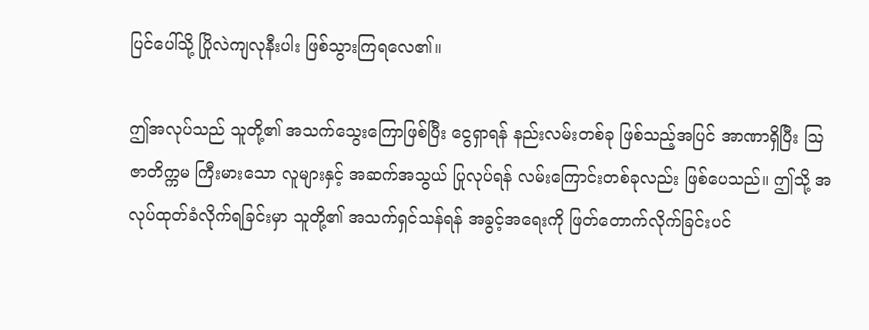ပြင်ပေါ်သို့ ပြိုလဲကျလုနီးပါး ဖြစ်သွားကြရလေ၏။

ဤအလုပ်သည် သူတို့၏ အသက်သွေးကြောဖြစ်ပြီး ငွေရှာရန် နည်းလမ်းတစ်ခု ဖြစ်သည့်အပြင် အာဏာရှိပြီး ဩဇာတိက္ကမ ကြီးမားသော လူများနှင့် အဆက်အသွယ် ပြုလုပ်ရန် လမ်းကြောင်းတစ်ခုလည်း ဖြစ်ပေသည်။ ဤသို့ အလုပ်ထုတ်ခံလိုက်ရခြင်းမှာ သူတို့၏ အသက်ရှင်သန်ရန် အခွင့်အရေးကို ဖြတ်တောက်လိုက်ခြင်းပင်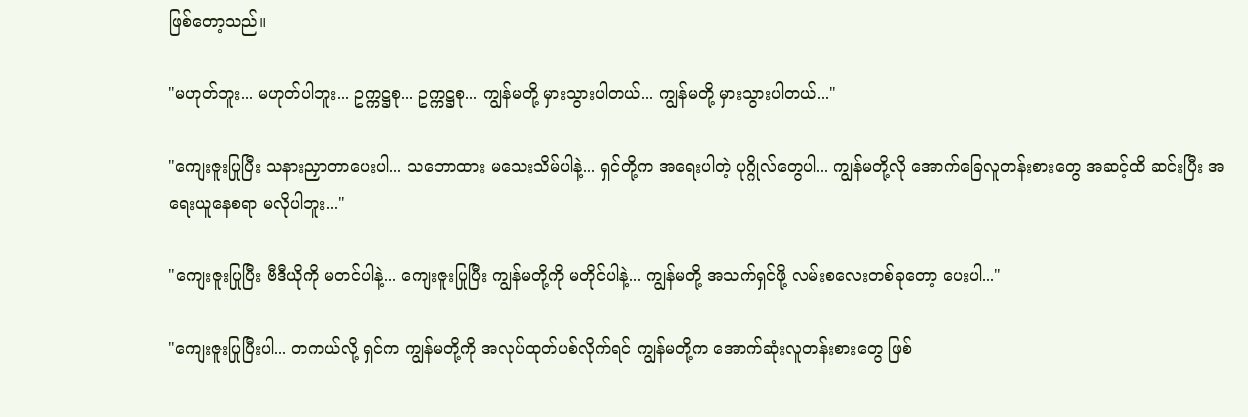ဖြစ်တော့သည်။

"မဟုတ်ဘူး... မဟုတ်ပါဘူး... ဥက္ကဋ္ဌစု... ဥက္ကဋ္ဌစု... ကျွန်မတို့ မှားသွားပါတယ်... ကျွန်မတို့ မှားသွားပါတယ်..."

"ကျေးဇူးပြုပြီး သနားညှာတာပေးပါ... သဘောထား မသေးသိမ်ပါနဲ့... ရှင်တို့က အရေးပါတဲ့ ပုဂ္ဂိုလ်တွေပါ... ကျွန်မတို့လို အောက်ခြေလူတန်းစားတွေ အဆင့်ထိ ဆင်းပြီး အရေးယူနေစရာ မလိုပါဘူး..."

"ကျေးဇူးပြုပြီး ဗီဒီယိုကို မတင်ပါနဲ့... ကျေးဇူးပြုပြီး ကျွန်မတို့ကို မတိုင်ပါနဲ့... ကျွန်မတို့ အသက်ရှင်ဖို့ လမ်းစလေးတစ်ခုတော့ ပေးပါ..."

"ကျေးဇူးပြုပြီးပါ... တကယ်လို့ ရှင်က ကျွန်မတို့ကို အလုပ်ထုတ်ပစ်လိုက်ရင် ကျွန်မတို့က အောက်ဆုံးလူတန်းစားတွေ ဖြစ်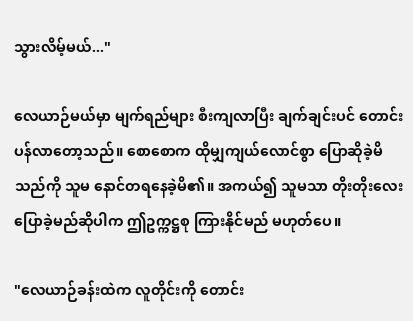သွားလိမ့်မယ်..."

လေယာဉ်မယ်မှာ မျက်ရည်များ စီးကျလာပြီး ချက်ချင်းပင် တောင်းပန်လာတော့သည်။ စောစောက ထိုမျှကျယ်လောင်စွာ ပြောဆိုခဲ့မိသည်ကို သူမ နောင်တရနေခဲ့မိ၏။ အကယ်၍ သူမသာ တိုးတိုးလေး ပြောခဲ့မည်ဆိုပါက ဤဥက္ကဋ္ဌစု ကြားနိုင်မည် မဟုတ်ပေ။

"လေယာဉ်ခန်းထဲက လူတိုင်းကို တောင်း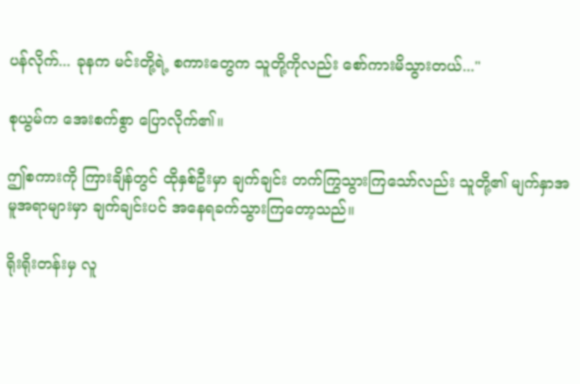ပန်လိုက်... ခုနက မင်းတို့ရဲ့ စကားတွေက သူတို့ကိုလည်း စော်ကားမိသွားတယ်..."

စုယွမ်က အေးစက်စွာ ပြောလိုက်၏။

ဤစကားကို ကြားချိန်တွင် ထိုနှစ်ဦးမှာ ချက်ချင်း တက်ကြွသွားကြသော်လည်း သူတို့၏ မျက်နှာအမူအရာများမှာ ချက်ချင်းပင် အနေရခက်သွားကြတော့သည်။

ရိုးရိုးတန်းမှ လူ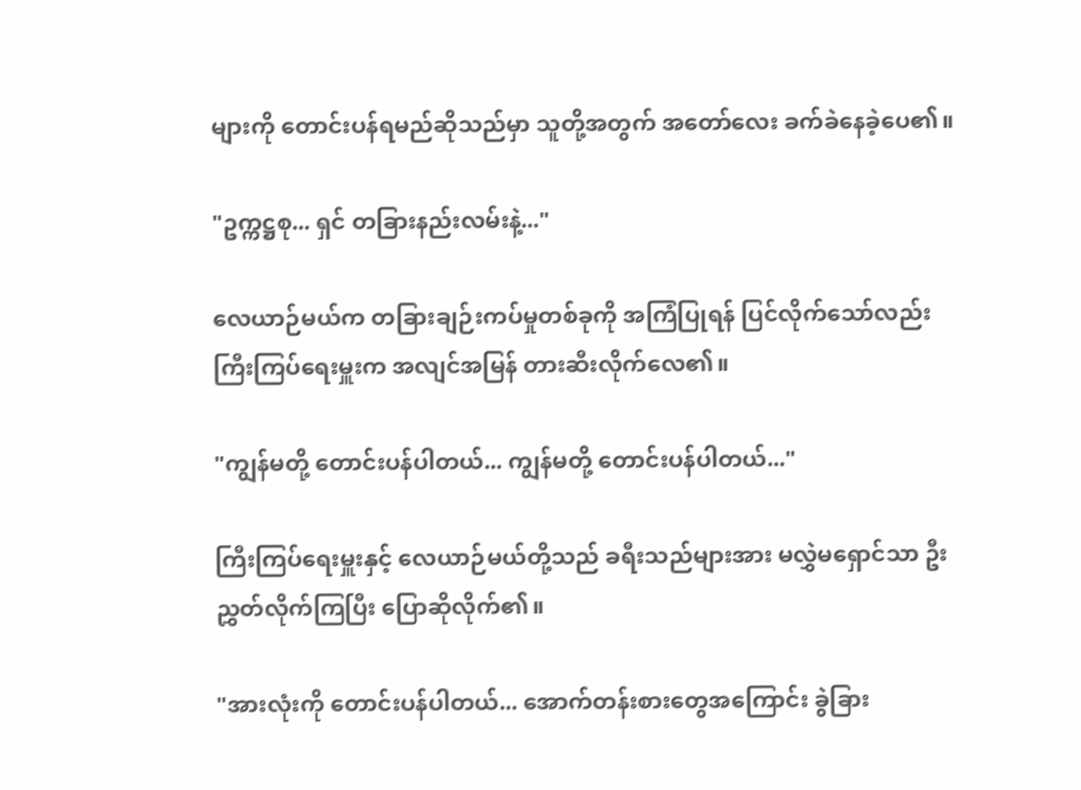များကို တောင်းပန်ရမည်ဆိုသည်မှာ သူတို့အတွက် အတော်လေး ခက်ခဲနေခဲ့ပေ၏။

"ဥက္ကဋ္ဌစု... ရှင် တခြားနည်းလမ်းနဲ့..."

လေယာဉ်မယ်က တခြားချဉ်းကပ်မှုတစ်ခုကို အကြံပြုရန် ပြင်လိုက်သော်လည်း ကြီးကြပ်ရေးမှူးက အလျင်အမြန် တားဆီးလိုက်လေ၏။

"ကျွန်မတို့ တောင်းပန်ပါတယ်... ကျွန်မတို့ တောင်းပန်ပါတယ်..."

ကြီးကြပ်ရေးမှူးနှင့် လေယာဉ်မယ်တို့သည် ခရီးသည်များအား မလွှဲမရှောင်သာ ဦးညွှတ်လိုက်ကြပြီး ပြောဆိုလိုက်၏။

"အားလုံးကို တောင်းပန်ပါတယ်... အောက်တန်းစားတွေအကြောင်း ခွဲခြား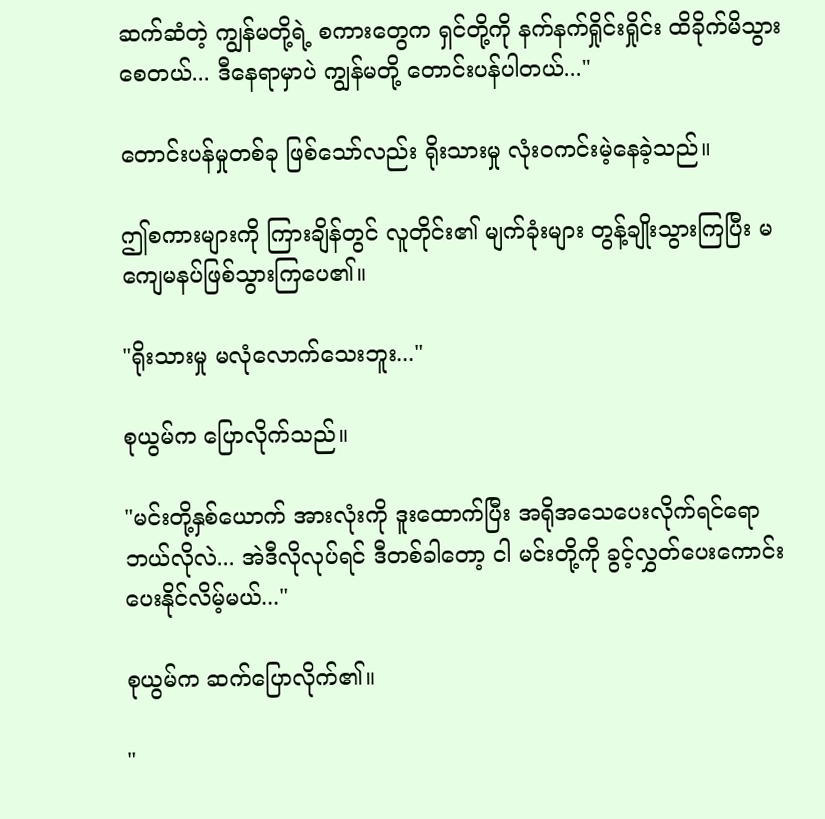ဆက်ဆံတဲ့ ကျွန်မတို့ရဲ့ စကားတွေက ရှင်တို့ကို နက်နက်ရှိုင်းရှိုင်း ထိခိုက်မိသွားစေတယ်... ဒီနေရာမှာပဲ ကျွန်မတို့ တောင်းပန်ပါတယ်..."

တောင်းပန်မှုတစ်ခု ဖြစ်သော်လည်း ရိုးသားမှု လုံးဝကင်းမဲ့နေခဲ့သည်။

ဤစကားများကို ကြားချိန်တွင် လူတိုင်း၏ မျက်ခုံးများ တွန့်ချိုးသွားကြပြီး မကျေမနပ်ဖြစ်သွားကြပေ၏။

"ရိုးသားမှု မလုံလောက်သေးဘူး..."

စုယွမ်က ပြောလိုက်သည်။

"မင်းတို့နှစ်ယောက် အားလုံးကို ဒူးထောက်ပြီး အရိုအသေပေးလိုက်ရင်ရော ဘယ်လိုလဲ... အဲဒီလိုလုပ်ရင် ဒီတစ်ခါတော့ ငါ မင်းတို့ကို ခွင့်လွှတ်ပေးကောင်း ပေးနိုင်လိမ့်မယ်..."

စုယွမ်က ဆက်ပြောလိုက်၏။

"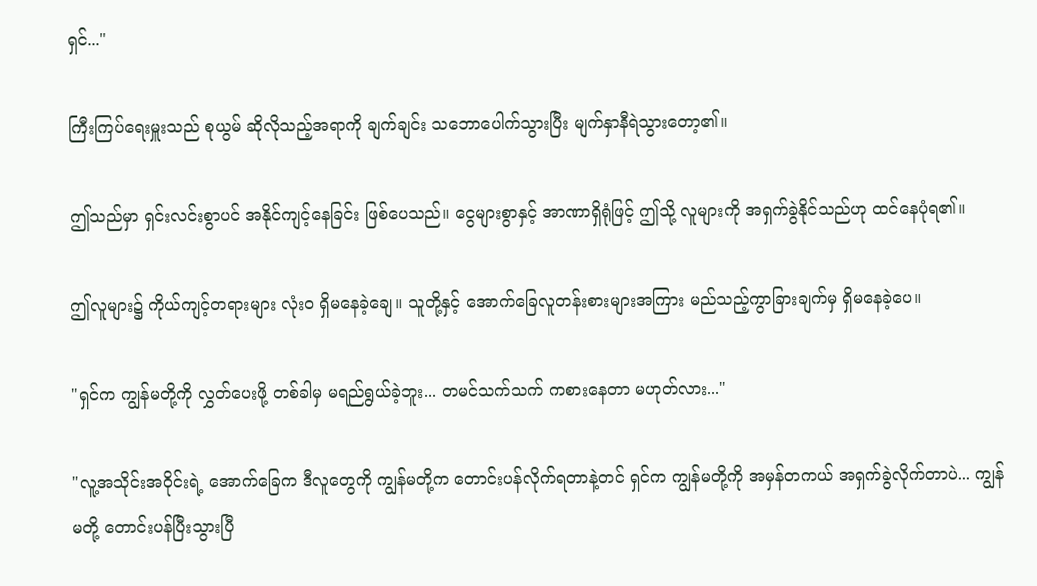ရှင်..."

ကြီးကြပ်ရေးမှူးသည် စုယွမ် ဆိုလိုသည့်အရာကို ချက်ချင်း သဘောပေါက်သွားပြီး မျက်နှာနီရဲသွားတော့၏။

ဤသည်မှာ ရှင်းလင်းစွာပင် အနိုင်ကျင့်နေခြင်း ဖြစ်ပေသည်။ ငွေများစွာနှင့် အာဏာရှိရုံဖြင့် ဤသို့ လူများကို အရှက်ခွဲနိုင်သည်ဟု ထင်နေပုံရ၏။

ဤလူများ၌ ကိုယ်ကျင့်တရားများ လုံးဝ ရှိမနေခဲ့ချေ။ သူတို့နှင့် အောက်ခြေလူတန်းစားများအကြား မည်သည့်ကွာခြားချက်မှ ရှိမနေခဲ့ပေ။

"ရှင်က ကျွန်မတို့ကို လွှတ်ပေးဖို့ တစ်ခါမှ မရည်ရွယ်ခဲ့ဘူး... တမင်သက်သက် ကစားနေတာ မဟုတ်လား..."

"လူ့အသိုင်းအဝိုင်းရဲ့ အောက်ခြေက ဒီလူတွေကို ကျွန်မတို့က တောင်းပန်လိုက်ရတာနဲ့တင် ရှင်က ကျွန်မတို့ကို အမှန်တကယ် အရှက်ခွဲလိုက်တာပဲ... ကျွန်မတို့ တောင်းပန်ပြီးသွားပြီ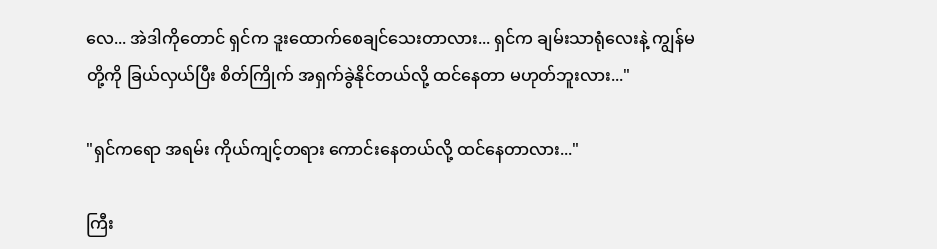လေ... အဲဒါကိုတောင် ရှင်က ဒူးထောက်စေချင်သေးတာလား... ရှင်က ချမ်းသာရုံလေးနဲ့ ကျွန်မတို့ကို ခြယ်လှယ်ပြီး စိတ်ကြိုက် အရှက်ခွဲနိုင်တယ်လို့ ထင်နေတာ မဟုတ်ဘူးလား..."

"ရှင်ကရော အရမ်း ကိုယ်ကျင့်တရား ကောင်းနေတယ်လို့ ထင်နေတာလား..."

ကြီး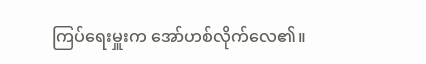ကြပ်ရေးမှူးက အော်ဟစ်လိုက်လေ၏။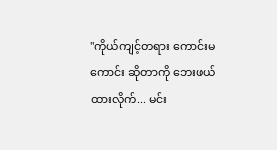"ကိုယ်ကျင့်တရား ကောင်းမကောင်း ဆိုတာကို ဘေးဖယ်ထားလိုက်... မင်း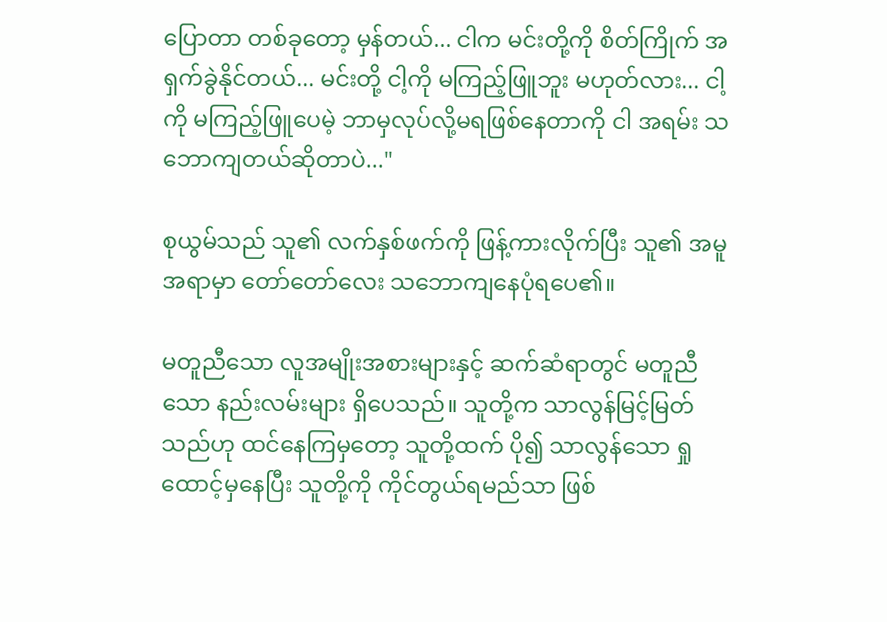ပြောတာ တစ်ခုတော့ မှန်တယ်... ငါက မင်းတို့ကို စိတ်ကြိုက် အရှက်ခွဲနိုင်တယ်... မင်းတို့ ငါ့ကို မကြည့်ဖြူဘူး မဟုတ်လား... ငါ့ကို မကြည့်ဖြူပေမဲ့ ဘာမှလုပ်လို့မရဖြစ်နေတာကို ငါ အရမ်း သဘောကျတယ်ဆိုတာပဲ..."

စုယွမ်သည် သူ၏ လက်နှစ်ဖက်ကို ဖြန့်ကားလိုက်ပြီး သူ၏ အမူအရာမှာ တော်တော်လေး သဘောကျနေပုံရပေ၏။

မတူညီသော လူအမျိုးအစားများနှင့် ဆက်ဆံရာတွင် မတူညီသော နည်းလမ်းများ ရှိပေသည်။ သူတို့က သာလွန်မြင့်မြတ်သည်ဟု ထင်နေကြမှတော့ သူတို့ထက် ပို၍ သာလွန်သော ရှုထောင့်မှနေပြီး သူတို့ကို ကိုင်တွယ်ရမည်သာ ဖြစ်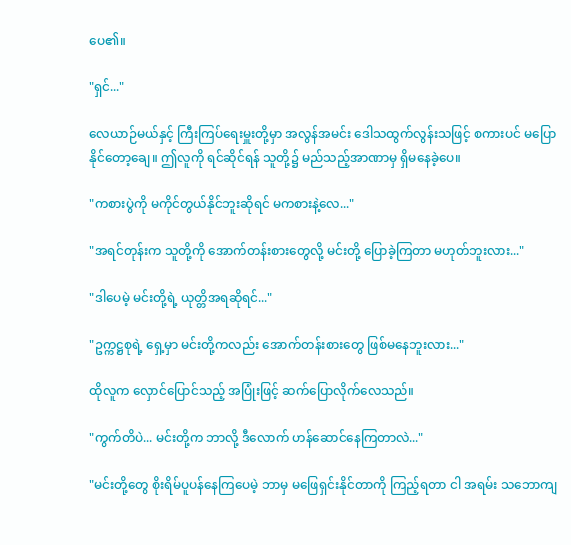ပေ၏။

"ရှင်..."

လေယာဉ်မယ်နှင့် ကြီးကြပ်ရေးမှူးတို့မှာ အလွန်အမင်း ဒေါသထွက်လွန်းသဖြင့် စကားပင် မပြောနိုင်တော့ချေ။ ဤလူကို ရင်ဆိုင်ရန် သူတို့၌ မည်သည့်အာဏာမှ ရှိမနေခဲ့ပေ။

"ကစားပွဲကို မကိုင်တွယ်နိုင်ဘူးဆိုရင် မကစားနဲ့လေ..."

"အရင်တုန်းက သူတို့ကို အောက်တန်းစားတွေလို့ မင်းတို့ ပြောခဲ့ကြတာ မဟုတ်ဘူးလား..."

"ဒါပေမဲ့ မင်းတို့ရဲ့ ယုတ္တိအရဆိုရင်..."

"ဥက္ကဋ္ဌစုရဲ့ ရှေ့မှာ မင်းတို့ကလည်း အောက်တန်းစားတွေ ဖြစ်မနေဘူးလား..."

ထိုလူက လှောင်ပြောင်သည့် အပြုံးဖြင့် ဆက်ပြောလိုက်လေသည်။

"ကွက်တိပဲ... မင်းတို့က ဘာလို့ ဒီလောက် ဟန်ဆောင်နေကြတာလဲ..."

"မင်းတို့တွေ စိုးရိမ်ပူပန်နေကြပေမဲ့ ဘာမှ မဖြေရှင်းနိုင်တာကို ကြည့်ရတာ ငါ အရမ်း သဘောကျ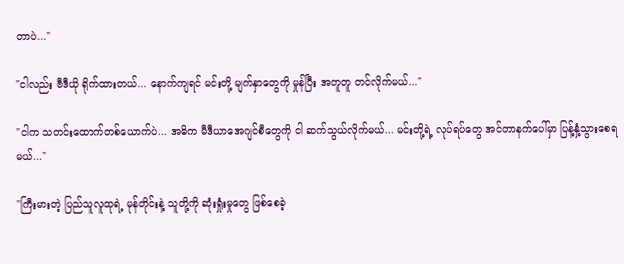တာပဲ..."

"ငါလည်း ဗီဒီယို ရိုက်ထားတယ်... နောက်ကျရင် မင်းတို့ မျက်နှာတွေကို မှုန်ပြီး အတူတူ တင်လိုက်မယ်..."

"ငါက သတင်းထောက်တစ်ယောက်ပဲ... အဓိက မီဒီယာအေဂျင်စီတွေကို ငါ ဆက်သွယ်လိုက်မယ်... မင်းတို့ရဲ့ လုပ်ရပ်တွေ အင်တာနက်ပေါ်မှာ ပြန့်နှံ့သွားစေရမယ်..."

"ကြီးမားတဲ့ ပြည်သူလူထုရဲ့ မုန်တိုင်းနဲ့ သူတို့ကို ဆုံးရှုံးမှုတွေ ဖြစ်စေခဲ့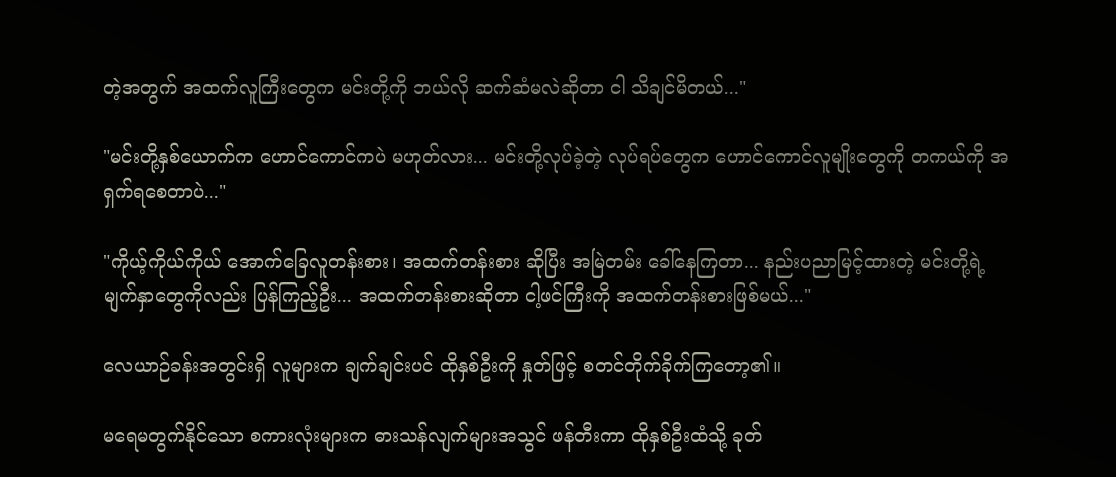တဲ့အတွက် အထက်လူကြီးတွေက မင်းတို့ကို ဘယ်လို ဆက်ဆံမလဲဆိုတာ ငါ သိချင်မိတယ်..."

"မင်းတို့နှစ်ယောက်က ဟောင်ကောင်ကပဲ မဟုတ်လား... မင်းတို့လုပ်ခဲ့တဲ့ လုပ်ရပ်တွေက ဟောင်ကောင်လူမျိုးတွေကို တကယ်ကို အရှက်ရစေတာပဲ..."

"ကိုယ့်ကိုယ်ကိုယ် အောက်ခြေလူတန်းစား၊ အထက်တန်းစား ဆိုပြီး အမြဲတမ်း ခေါ်နေကြတာ... နည်းပညာမြင့်ထားတဲ့ မင်းတို့ရဲ့ မျက်နှာတွေကိုလည်း ပြန်ကြည့်ဦး... အထက်တန်းစားဆိုတာ ငါ့ဖင်ကြီးကို အထက်တန်းစားဖြစ်မယ်..."

လေယာဉ်ခန်းအတွင်းရှိ လူများက ချက်ချင်းပင် ထိုနှစ်ဦးကို နှုတ်ဖြင့် စတင်တိုက်ခိုက်ကြတော့၏။

မရေမတွက်နိုင်သော စကားလုံးများက ဓားသန်လျက်များအသွင် ဖန်တီးကာ ထိုနှစ်ဦးထံသို့ ခုတ်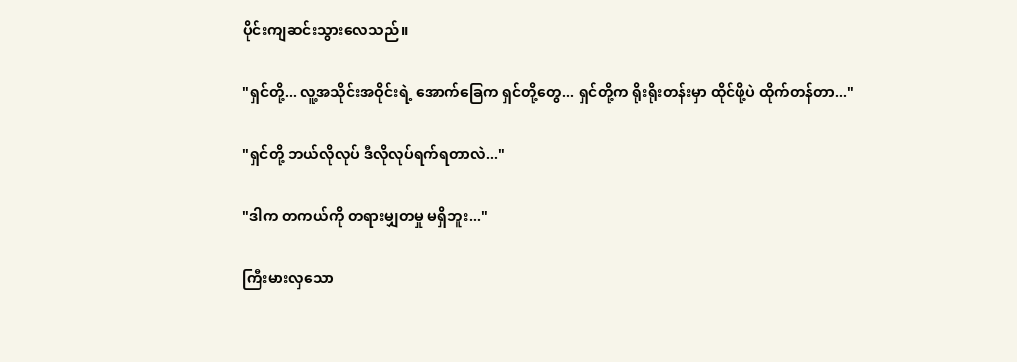ပိုင်းကျဆင်းသွားလေသည်။

"ရှင်တို့... လူ့အသိုင်းအဝိုင်းရဲ့ အောက်ခြေက ရှင်တို့တွေ... ရှင်တို့က ရိုးရိုးတန်းမှာ ထိုင်ဖို့ပဲ ထိုက်တန်တာ..."

"ရှင်တို့ ဘယ်လိုလုပ် ဒီလိုလုပ်ရက်ရတာလဲ..."

"ဒါက တကယ်ကို တရားမျှတမှု မရှိဘူး..."

ကြီးမားလှသော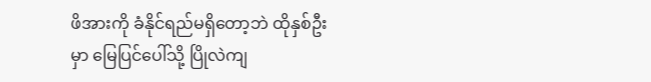ဖိအားကို ခံနိုင်ရည်မရှိတော့ဘဲ ထိုနှစ်ဦးမှာ မြေပြင်ပေါ်သို့ ပြိုလဲကျ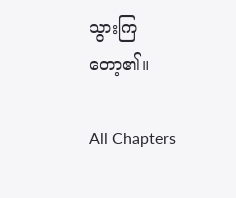သွားကြတော့၏။

All Chapters